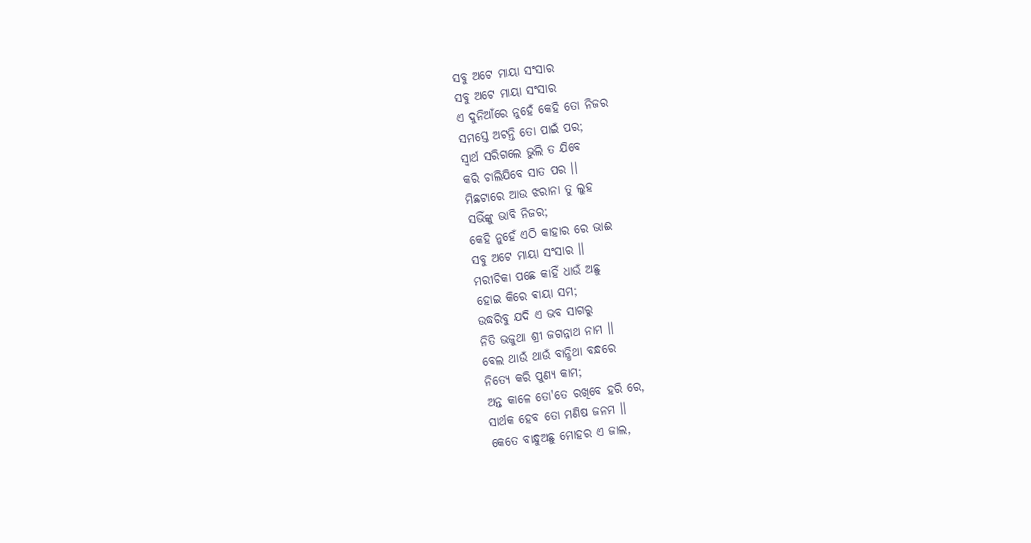ସବୁ ଅଟେ ମାୟା ସଂସାର
ସବୁ ଅଟେ ମାୟା ସଂସାର
ଏ ଦୁନିଆଁରେ ନୁହେଁ କେହି ତୋ ନିଜର
ସମସ୍ତେ ଅଟନ୍ତି ତୋ ପାଇଁ ପର;
ସ୍ବାର୍ଥ ସରିଗଲେ ଭୁଲି ତ ଯିବେ
କରି ଚାଲିଯିବେ ସାତ ପର ।।
ମିଛଟାରେ ଆଉ ଝରାନା ତୁ ଲୁହ
ସଭିଁଙ୍କୁ ଭାବି ନିଜର;
କେହି ନୁହେଁ ଏଠି କାହାର ରେ ଭାଈ
ସବୁ ଅଟେ ମାୟା ସଂସାର ।।
ମରୀଚିକା ପଛେ କାହିଁ ଧାଉଁ ଅଛୁ
ହୋଇ କିରେ ଵାୟା ସମ;
ଉଦ୍ଧରିବୁ ଯଦି ଏ ଭବ ସାଗରୁ
ନିତି ଭଜୁଥା ଶ୍ରୀ ଜଗନ୍ନାଥ ନାମ ।।
ବେଲ ଥାଉଁ ଥାଉଁ ବାନ୍ଧିଥା ବନ୍ଧରେ
ନିତ୍ୟେ କରି ପୁଣ୍ୟ କାମ;
ଅନ୍ତ କାଳେ ତୋ'ତେ ରଖିବେ ହରି ରେ,
ସାର୍ଥକ ହେବ ତୋ ମଣିଷ ଜନମ ।।
କେତେ ବାନ୍ଧୁଅଛୁ ମୋହର ଏ ଜାଲ,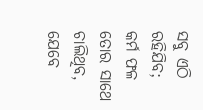ସବୁ ଏଠି ରହିଯିବ;
କର୍ମ ଫଳ ତୋର ସାଥେ ଚାଲିଥିବ,
ଯେବେ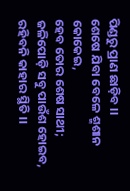ପିଣ୍ଡରୁ ପ୍ରାଣ ଛାଡ଼ିବ ।।
ଶେଷେ ଯିବା ବେଳେ ଶ୍ମଶାନ କୋକେଇ,
ହେବ ତୋର ଶେଷ ସାଥୀ;
ଜଳିପୋଡ଼ି ସବୁ ପାଉଁଶ ହୋଇବ,
ରହିବନି କାହାର ସ୍ଥିତି ।।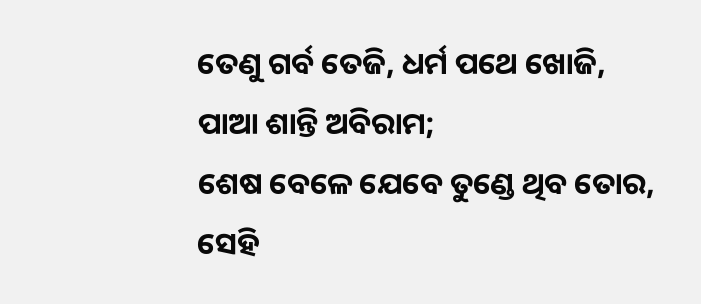ତେଣୁ ଗର୍ବ ତେଜି, ଧର୍ମ ପଥେ ଖୋଜି,
ପାଆ ଶାନ୍ତି ଅବିରାମ;
ଶେଷ ବେଳେ ଯେବେ ତୁଣ୍ଡେ ଥିବ ତୋର,
ସେହି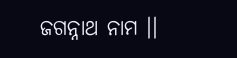ଜଗନ୍ନାଥ ନାମ ।।